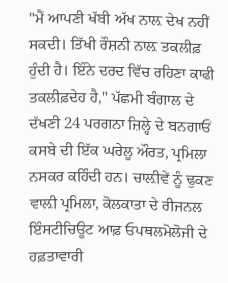"ਮੈਂ ਆਪਣੀ ਖੱਬੀ ਅੱਖ ਨਾਲ਼ ਦੇਖ ਨਹੀਂ ਸਕਦੀ। ਤਿੱਖੀ ਰੌਸ਼ਨੀ ਨਾਲ਼ ਤਕਲੀਫ਼ ਹੁੰਦੀ ਹੈ। ਇੰਨੇ ਦਰਦ ਵਿੱਚ ਰਹਿਣਾ ਕਾਫੀ ਤਕਲੀਫ਼ਦੇਹ ਹੈ," ਪੱਛਮੀ ਬੰਗਾਲ ਦੇ ਦੱਖਣੀ 24 ਪਰਗਨਾ ਜ਼ਿਲ੍ਹੇ ਦੇ ਬਨਗਾਓਂ ਕਸਬੇ ਦੀ ਇੱਕ ਘਰੇਲੂ ਔਰਤ, ਪ੍ਰਮਿਲਾ ਨਸਕਰ ਕਹਿੰਦੀ ਹਨ। ਚਾਲ਼ੀਵੇਂ ਨੂੰ ਢੁਕਣ ਵਾਲ਼ੀ ਪ੍ਰਮਿਲਾ, ਕੋਲਕਾਤਾ ਦੇ ਰੀਜਨਲ ਇੰਸਟੀਚਿਊਟ ਆਫ਼ ਓਪਥਲਮੋਲੋਜੀ ਦੇ ਹਫ਼ਤਾਵਾਰੀ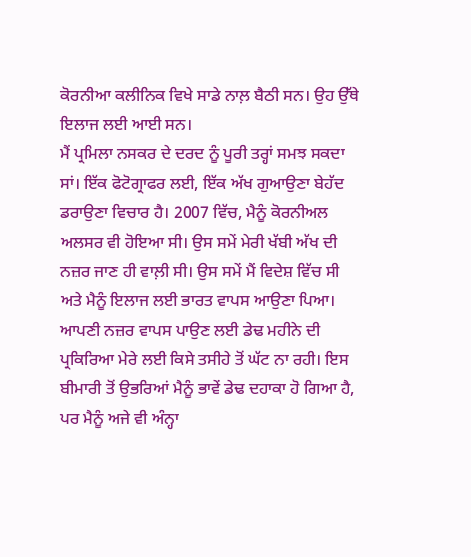ਕੋਰਨੀਆ ਕਲੀਨਿਕ ਵਿਖੇ ਸਾਡੇ ਨਾਲ਼ ਬੈਠੀ ਸਨ। ਉਹ ਉੱਥੇ ਇਲਾਜ ਲਈ ਆਈ ਸਨ।
ਮੈਂ ਪ੍ਰਮਿਲਾ ਨਸਕਰ ਦੇ ਦਰਦ ਨੂੰ ਪੂਰੀ ਤਰ੍ਹਾਂ ਸਮਝ ਸਕਦਾ ਸਾਂ। ਇੱਕ ਫੋਟੋਗ੍ਰਾਫਰ ਲਈ, ਇੱਕ ਅੱਖ ਗੁਆਉਣਾ ਬੇਹੱਦ ਡਰਾਉਣਾ ਵਿਚਾਰ ਹੈ। 2007 ਵਿੱਚ, ਮੈਨੂੰ ਕੋਰਨੀਅਲ ਅਲਸਰ ਵੀ ਹੋਇਆ ਸੀ। ਉਸ ਸਮੇਂ ਮੇਰੀ ਖੱਬੀ ਅੱਖ ਦੀ ਨਜ਼ਰ ਜਾਣ ਹੀ ਵਾਲ਼ੀ ਸੀ। ਉਸ ਸਮੇਂ ਮੈਂ ਵਿਦੇਸ਼ ਵਿੱਚ ਸੀ ਅਤੇ ਮੈਨੂੰ ਇਲਾਜ ਲਈ ਭਾਰਤ ਵਾਪਸ ਆਉਣਾ ਪਿਆ। ਆਪਣੀ ਨਜ਼ਰ ਵਾਪਸ ਪਾਉਣ ਲਈ ਡੇਢ ਮਹੀਨੇ ਦੀ ਪ੍ਰਕਿਰਿਆ ਮੇਰੇ ਲਈ ਕਿਸੇ ਤਸੀਹੇ ਤੋਂ ਘੱਟ ਨਾ ਰਹੀ। ਇਸ ਬੀਮਾਰੀ ਤੋਂ ਉਭਰਿਆਂ ਮੈਨੂੰ ਭਾਵੇਂ ਡੇਢ ਦਹਾਕਾ ਹੋ ਗਿਆ ਹੈ, ਪਰ ਮੈਨੂੰ ਅਜੇ ਵੀ ਅੰਨ੍ਹਾ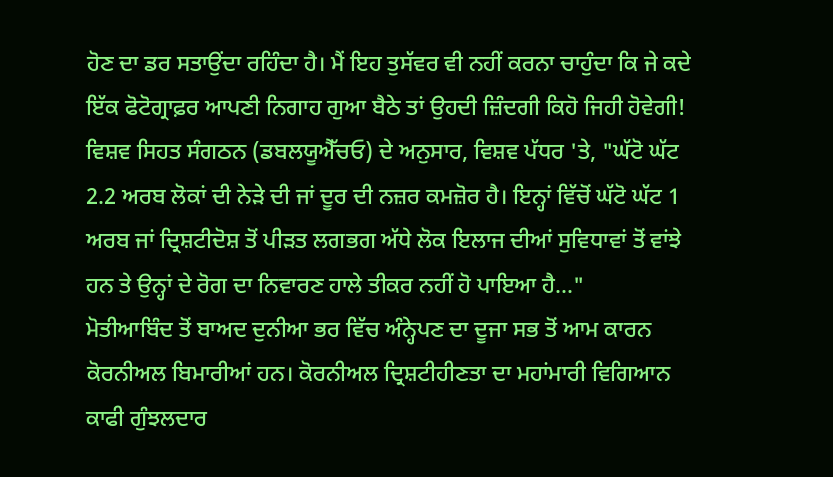ਹੋਣ ਦਾ ਡਰ ਸਤਾਉਂਦਾ ਰਹਿੰਦਾ ਹੈ। ਮੈਂ ਇਹ ਤੁਸੱਵਰ ਵੀ ਨਹੀਂ ਕਰਨਾ ਚਾਹੁੰਦਾ ਕਿ ਜੇ ਕਦੇ ਇੱਕ ਫੋਟੋਗ੍ਰਾਫ਼ਰ ਆਪਣੀ ਨਿਗਾਹ ਗੁਆ ਬੈਠੇ ਤਾਂ ਉਹਦੀ ਜ਼ਿੰਦਗੀ ਕਿਹੋ ਜਿਹੀ ਹੋਵੇਗੀ!
ਵਿਸ਼ਵ ਸਿਹਤ ਸੰਗਠਨ (ਡਬਲਯੂਐੱਚਓ) ਦੇ ਅਨੁਸਾਰ, ਵਿਸ਼ਵ ਪੱਧਰ 'ਤੇ, "ਘੱਟੋ ਘੱਟ 2.2 ਅਰਬ ਲੋਕਾਂ ਦੀ ਨੇੜੇ ਦੀ ਜਾਂ ਦੂਰ ਦੀ ਨਜ਼ਰ ਕਮਜ਼ੋਰ ਹੈ। ਇਨ੍ਹਾਂ ਵਿੱਚੋਂ ਘੱਟੋ ਘੱਟ 1 ਅਰਬ ਜਾਂ ਦ੍ਰਿਸ਼ਟੀਦੋਸ਼ ਤੋਂ ਪੀੜਤ ਲਗਭਗ ਅੱਧੇ ਲੋਕ ਇਲਾਜ ਦੀਆਂ ਸੁਵਿਧਾਵਾਂ ਤੋਂ ਵਾਂਝੇ ਹਨ ਤੇ ਉਨ੍ਹਾਂ ਦੇ ਰੋਗ ਦਾ ਨਿਵਾਰਣ ਹਾਲੇ ਤੀਕਰ ਨਹੀਂ ਹੋ ਪਾਇਆ ਹੈ..."
ਮੋਤੀਆਬਿੰਦ ਤੋਂ ਬਾਅਦ ਦੁਨੀਆ ਭਰ ਵਿੱਚ ਅੰਨ੍ਹੇਪਣ ਦਾ ਦੂਜਾ ਸਭ ਤੋਂ ਆਮ ਕਾਰਨ ਕੋਰਨੀਅਲ ਬਿਮਾਰੀਆਂ ਹਨ। ਕੋਰਨੀਅਲ ਦ੍ਰਿਸ਼ਟੀਹੀਣਤਾ ਦਾ ਮਹਾਂਮਾਰੀ ਵਿਗਿਆਨ ਕਾਫੀ ਗੁੰਝਲਦਾਰ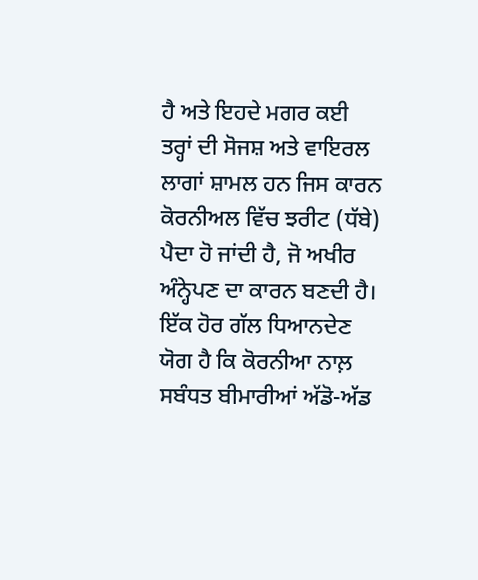ਹੈ ਅਤੇ ਇਹਦੇ ਮਗਰ ਕਈ ਤਰ੍ਹਾਂ ਦੀ ਸੋਜਸ਼ ਅਤੇ ਵਾਇਰਲ ਲਾਗਾਂ ਸ਼ਾਮਲ ਹਨ ਜਿਸ ਕਾਰਨ ਕੋਰਨੀਅਲ ਵਿੱਚ ਝਰੀਟ (ਧੱਬੇ) ਪੈਦਾ ਹੋ ਜਾਂਦੀ ਹੈ, ਜੋ ਅਖੀਰ ਅੰਨ੍ਹੇਪਣ ਦਾ ਕਾਰਨ ਬਣਦੀ ਹੈ। ਇੱਕ ਹੋਰ ਗੱਲ ਧਿਆਨਦੇਣ ਯੋਗ ਹੈ ਕਿ ਕੋਰਨੀਆ ਨਾਲ਼ ਸਬੰਧਤ ਬੀਮਾਰੀਆਂ ਅੱਡੋ-ਅੱਡ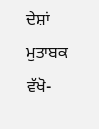ਦੇਸ਼ਾਂ ਮੁਤਾਬਕ ਵੱਖੋ-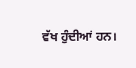ਵੱਖ ਹੁੰਦੀਆਂ ਹਨ।